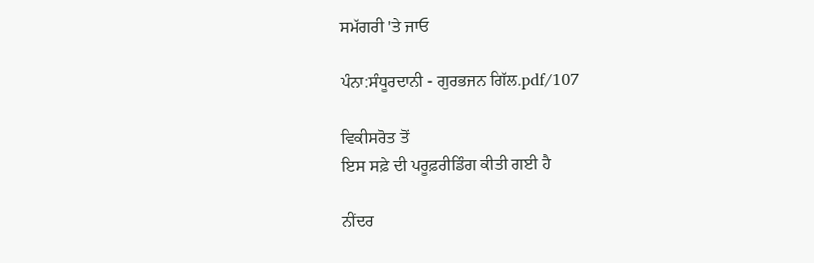ਸਮੱਗਰੀ 'ਤੇ ਜਾਓ

ਪੰਨਾ:ਸੰਧੂਰਦਾਨੀ - ਗੁਰਭਜਨ ਗਿੱਲ.pdf/107

ਵਿਕੀਸਰੋਤ ਤੋਂ
ਇਸ ਸਫ਼ੇ ਦੀ ਪਰੂਫ਼ਰੀਡਿੰਗ ਕੀਤੀ ਗਈ ਹੈ

ਨੀਂਦਰ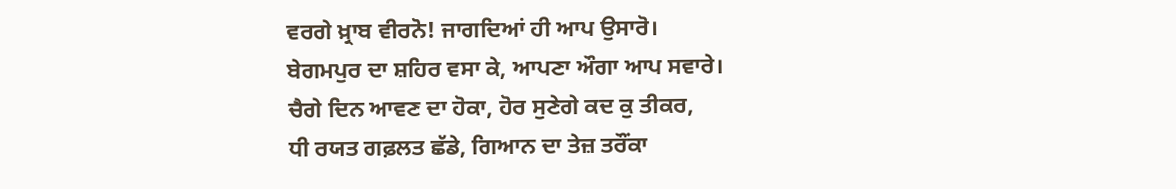ਵਰਗੇ ਖ਼੍ਰਾਬ ਵੀਰਨੋ! ਜਾਗਦਿਆਂ ਹੀ ਆਪ ਉਸਾਰੋ।
ਬੇਗਮਪੁਰ ਦਾ ਸ਼ਹਿਰ ਵਸਾ ਕੇ, ਆਪਣਾ ਔਗਾ ਆਪ ਸਵਾਰੇ।
ਚੈਗੇ ਦਿਨ ਆਵਣ ਦਾ ਹੋਕਾ, ਹੋਰ ਸੁਣੇਗੇ ਕਦ ਕੁ ਤੀਕਰ,
ਧੀ ਰਯਤ ਗਫ਼ਲਤ ਛੱਡੇ, ਗਿਆਨ ਦਾ ਤੇਜ਼ ਤਰੌਂਕਾ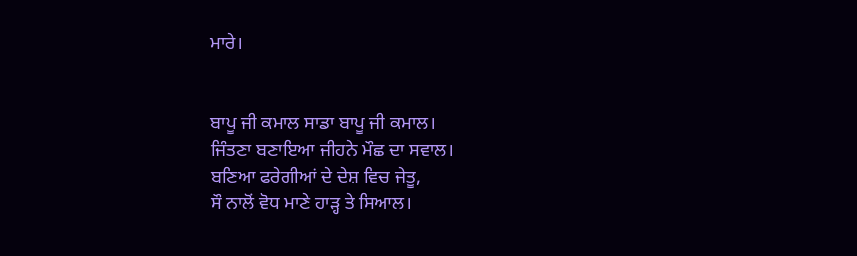ਮਾਰੇ।


ਬਾਪੂ ਜੀ ਕਮਾਲ ਸਾਡਾ ਬਾਪੂ ਜੀ ਕਮਾਲ।
ਜਿੰਤਣਾ ਬਣਾਇਆ ਜੀਹਨੇ ਮੌਛ ਦਾ ਸਵਾਲ।
ਬਣਿਆ ਫਰੇਗੀਆਂ ਦੇ ਦੇਸ਼ ਵਿਚ ਜੇਤੂ,
ਸੌ ਨਾਲੋਂ ਵੋਧ ਮਾਣੇ ਹਾੜ੍ਹ ਤੇ ਸਿਆਲ।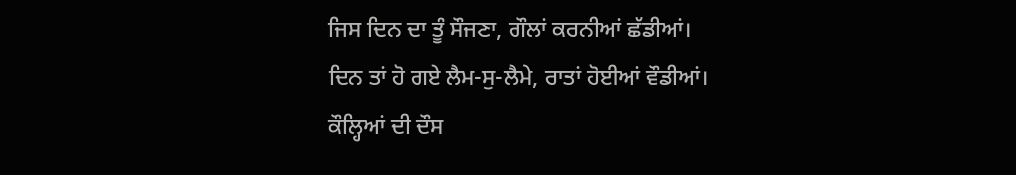ਜਿਸ ਦਿਨ ਦਾ ਤੂੰ ਸੌਜਣਾ, ਗੌਲਾਂ ਕਰਨੀਆਂ ਛੱਡੀਆਂ।
ਦਿਨ ਤਾਂ ਹੋ ਗਏ ਲੈਮ-ਸੁ-ਲੈਮੇ, ਰਾਤਾਂ ਹੋਈਆਂ ਵੌਡੀਆਂ।
ਕੌਲ੍ਹਿਆਂ ਦੀ ਦੌਸ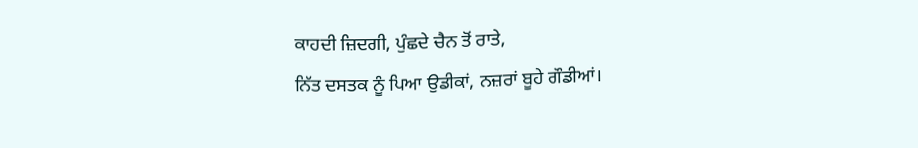ਕਾਹਦੀ ਜ਼ਿਦਗੀ, ਪੁੰਛਦੇ ਚੈਨ ਤੋਂ ਰਾਤੇ,
ਨਿੱਤ ਦਸਤਕ ਨੂੰ ਪਿਆ ਉਡੀਕਾਂ, ਨਜ਼ਰਾਂ ਬੂਹੇ ਗੌਡੀਆਂ।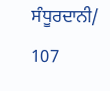ਸੰਧੂਰਦਾਨੀ/ 107